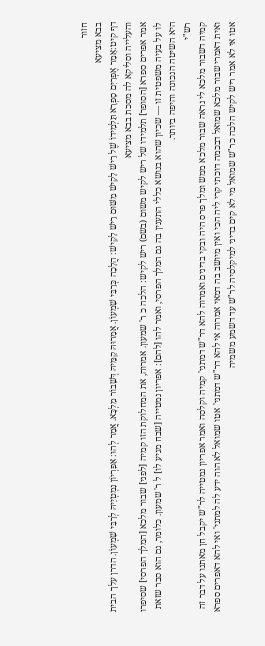חזור
בבא מציעא
דף קיט:אָמַר אֶפְרַיִם סָפְרָא תַּלְמִידוֹ שֶׁל רֵישׁ לָקִישׁ מִשּׁוּם רֵישׁ לָקִישׁ: הֲלָכָה כְּרַבִּי שִׁמְעוֹן. אֲמַרוּהּ קַמֵּיהּ דְּשָׁבוֹר מַלְכָּא. אֲמַר לְהוּ: אַפִּרְיוֹן נִמְטְיֵיהּ לְרַבִּי שִׁמְעוֹן. הדרן עלך הבית והעלייה וסליקא לה מסכת בבא מציעא
אמר אפרים ספרא [הסופר] תלמידו של ריש לקיש משום (בשם) ריש לקיש: הלכה כ ר' שמעון. אמרוה, את המחלוקת הזו קמיה [לפני] שבור מלכא [המלך הפרסי] שסיפרו לו על בעיה משפטית זו — שכיון שהוא בנושא כללי התענין בה גם המלך הפרסי, ואמר להו [להם]: אפריון נמטייה [שבח מגיע לו] ל ר' שמעון. כלומר, גם הוא סבר שזאת היא השיטה הנכונה והיפה ביותר.
רש"י
קמיה דשבור מלכא לי נראה שבור מלכא ממש ומלך פרס היה ובקי בדינים ואמרוה להא דר"ש דמתני' קמיה וקלסה ואמר אפריון נמטייה לר"ש יקבל חן מאתנו על דבר זה ואית דאמרי שבור מלכא שמואל דבכמה דוכתי קרי ליה הכי ואין מיושב בה דמאי אמרוה אי להא דר"ש דמתני' אטו שמואל לא הוה ידע לה למתני' ואי להא דאפרים ספרא אטו אי לא אמר ריש לקיש הלכה כר"ש שמואל מי לא קים בדיני למיקלסיה לר"ש עד דשמע משמיה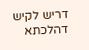דריש לקיש דהלכתא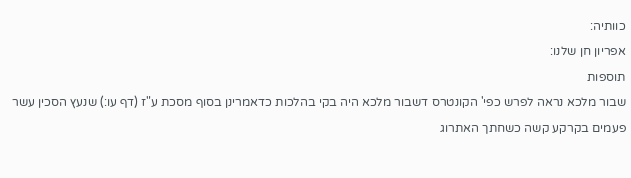כוותיה:
אפריון חן שלנו:
תוספות
שבור מלכא נראה לפרש כפי' הקונטרס דשבור מלכא היה בקי בהלכות כדאמרינן בסוף מסכת ע"ז (דף עו:) שנעץ הסכין עשר פעמים בקרקע קשה כשחתך האתרוג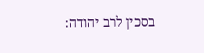בסכין לרב יהודה: